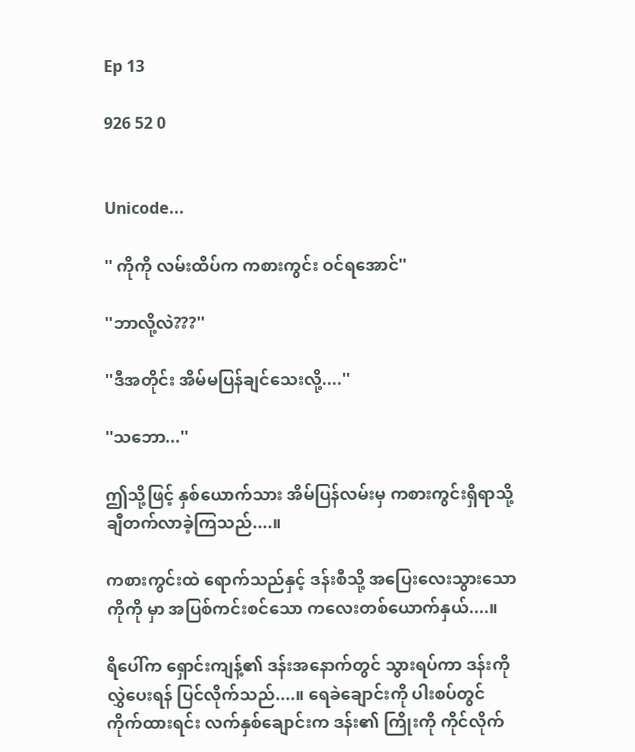Ep 13

926 52 0


Unicode...

'' ကိုကို လမ်းထိပ်က ကစားကွင်း ဝင်ရအောင်''

''ဘာလို့လဲ???''

''ဒီအတိုင်း အိမ်မပြန်ချင်သေးလို့....''

''သဘော...''

ဤသို့ဖြင့် နှစ်ယောက်သား အိမ်ပြန်လမ်းမှ ကစားကွင်းရှိရာသို့ ချီတက်လာခဲ့ကြသည်....။

ကစားကွင်းထဲ ရောက်သည်နှင့် ဒန်းစီသို့ အပြေးလေးသွားသော ကိုကို မှာ အပြစ်ကင်းစင်သော ကလေးတစ်ယောက်နှယ်....။

ရိပေါ်က ရှောင်းကျန့်၏ ဒန်းအနောက်တွင် သွားရပ်ကာ ဒန်းကို လွှဲပေးရန် ပြင်လိုက်သည်....။ ရေခဲချောင်းကို ပါးစပ်တွင် ကိုက်ထားရင်း လက်နှစ်ချောင်းက ဒန်း၏ ကြိုးကို ကိုင်လိုက်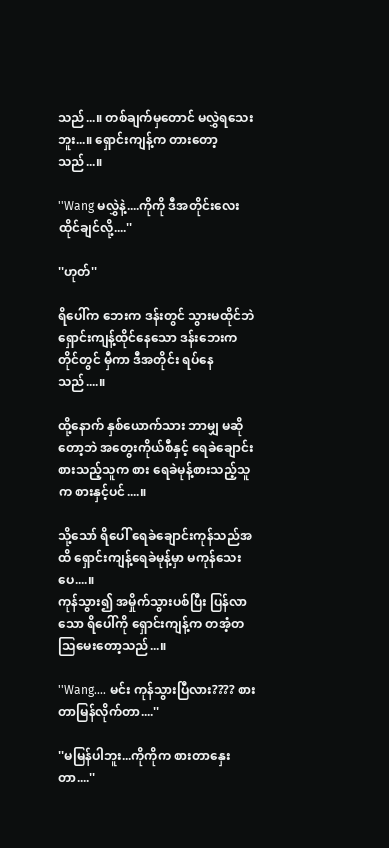သည်...။ တစ်ချက်မှတောင် မလွှဲရသေးဘူး...။ ရှောင်းကျန့်က တားတော့သည်...။

''Wang မလွှဲနဲ့....ကိုကို ဒီအတိုင်းလေး ထိုင်ချင်လို့....''

''ဟုတ်''

ရိပေါ်က ဘေးက ဒန်းတွင် သွားမထိုင်ဘဲ ရှောင်းကျန့်ထိုင်နေသော ဒန်းဘေးက တိုင်တွင် မှီကာ ဒီအတိုင်း ရပ်နေသည်....။

ထို့နောက် နှစ်ယောက်သား ဘာမျှ မဆိုတော့ဘဲ အတွေးကိုယ်စီနှင့် ရေခဲချောင်းစားသည့်သူက စား ရေခဲမုန့်စားသည့်သူက စားနှင့်ပင်....။

သို့သော် ရိပေါ် ရေခဲချောင်းကုန်သည်အထိ ရှောင်းကျန့်ရေခဲမုန့်မှာ မကုန်သေးပေ....။
ကုန်သွား၍ အမှိုက်သွားပစ်ပြီး ပြန်လာသော ရိပေါ်ကို ရှောင်းကျန့်က တအံ့တသြမေးတော့သည်...။

''Wang.... မင်း ကုန်သွားပြီလား???? စားတာမြန်လိုက်တာ....''

''မမြန်ပါဘူး...ကိုကိုက စားတာနှေးတာ....''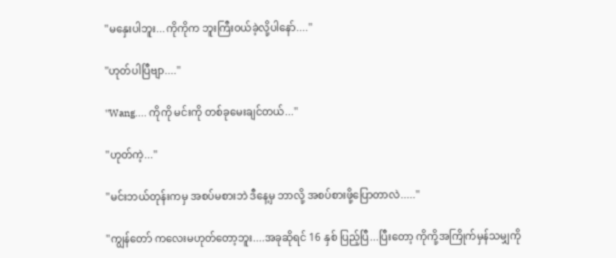''မနှေးပါဘူး...ကိုကိုက ဘူးကြီးဝယ်ခဲ့လို့ပါနော်....''

''ဟုတ်ပါပြီဗျာ....''

''Wang.... ကိုကို မင်းကို တစ်ခုမေးချင်တယ်...''

''ဟုတ်ကဲ့...''

''မင်းဘယ်တုန်းကမှ အစပ်မစားဘဲ ဒီနေ့မှ ဘာလို့ အစပ်စားဖို့ပြောတာလဲ.....''

''ကျွန်တော် ကလေးမဟုတ်တော့ဘူး....အခုဆိုရင် 16 နှစ် ပြည့်ပြီ...ပြီးတော့ ကိုကို့အကြိုက်မှန်သမျှကို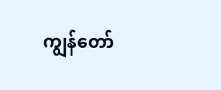ကျွန်တော်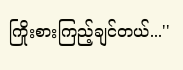ကြိုးစားကြည့်ချင်တယ်...''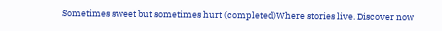Sometimes sweet but sometimes hurt (completed)Where stories live. Discover now